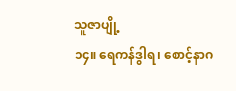သူဇာပျို့
၁၄။ ရေကန်ဒွါရ၊ စောင့်နာဂ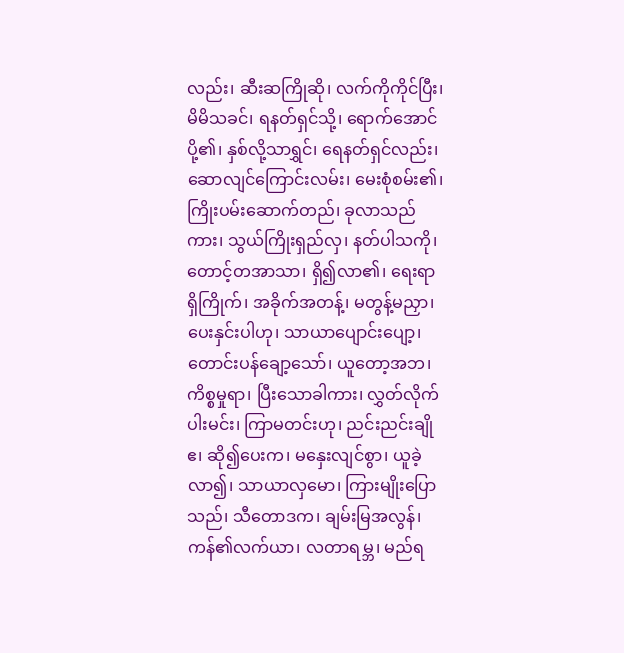လည်း၊ ဆီးဆကြိုဆို၊ လက်ကိုကိုင်ပြီး၊ မိမိသခင်၊ ရနတ်ရှင်သို့၊ ရောက်အောင်ပို့၏၊ နှစ်လို့သာရွှင်၊ ရေနတ်ရှင်လည်း၊ ဆောလျင်ကြောင်းလမ်း၊ မေးစုံစမ်း၏၊ ကြိုးပမ်းဆောက်တည်၊ ခုလာသည်ကား၊ သွယ်ကြိုးရှည်လှ၊ နတ်ပါသကို၊ တောင့်တအာသာ၊ ရှိ၍လာ၏၊ ရေးရာရှိကြိုက်၊ အခိုက်အတန့်၊ မတွန့်မညှာ၊ ပေးနှင်းပါဟု၊ သာယာပျောင်းပျော့၊ တောင်းပန်ချော့သော်၊ ယူတော့အဘ၊ ကိစ္စမှုရာ၊ ပြီးသောခါကား၊ လွှတ်လိုက်ပါးမင်း၊ ကြာမတင်းဟု၊ ညင်းညင်းချိုဧ၊ ဆို၍ပေးက၊ မနှေးလျင်စွာ၊ ယူခဲ့လာ၍၊ သာယာလှမော၊ ကြားမျိုးပြောသည်၊ သီတောဒက၊ ချမ်းမြအလွန်၊ ကန်၏လက်ယာ၊ လတာရမ္ဘ၊ မည်ရ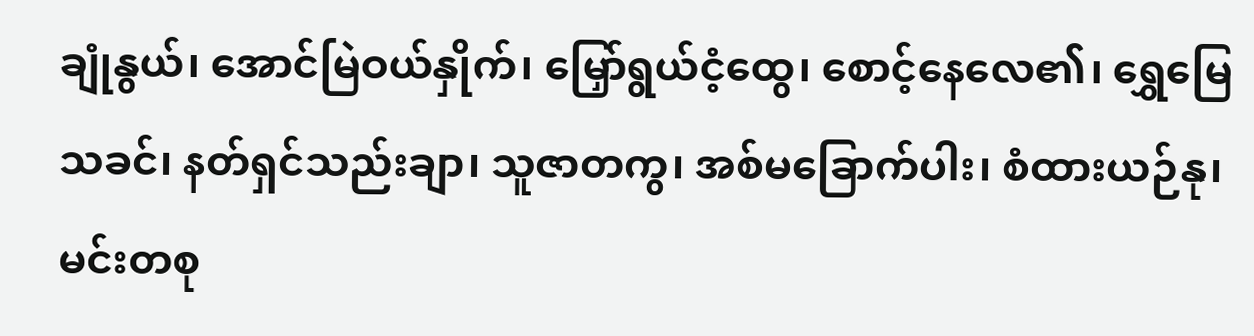ချုံနွယ်၊ အောင်မြဲဝယ်နှိုက်၊ မြှော်ရွယ်ငံ့ထွေ၊ စောင့်နေလေ၏၊ ရွှေမြေသခင်၊ နတ်ရှင်သည်းချာ၊ သူဇာတကွ၊ အစ်မခြောက်ပါး၊ စံထားယဉ်နု၊ မင်းတစု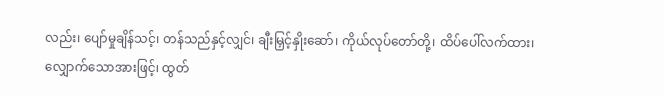လည်း၊ ပျော်မှုချိန်သင့်၊ တန်သည်နှင့်လျှင်၊ ချီးမြှင့်နှိုးဆော်၊ ကိုယ်လုပ်တော်တို့၊ ထိပ်ပေါ်လက်ထား၊ လျှောက်သောအားဖြင့်၊ ထွတ်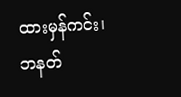ထားမှန်ကင်း၊ ဘနတ်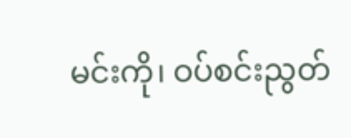မင်းကို၊ ဝပ်စင်းညွတ်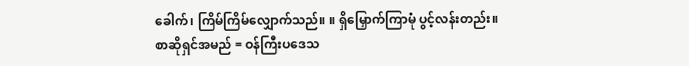ခေါက်၊ ကြိမ်ကြိမ်လျှောက်သည်။ ။ ရှိမြှောက်ကြာမုံ ပွင့်လန်းတည်း။
စာဆိုရှင်အမည် = ဝန်ကြီးပဒေသ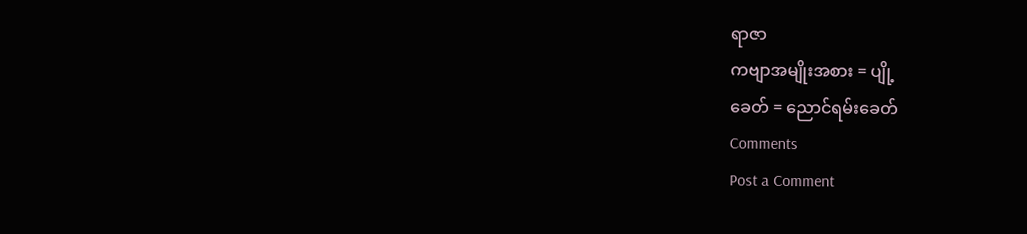ရာဇာ
ကဗျာအမျိုးအစား = ပျို့
ခေတ် = ညောင်ရမ်းခေတ်
Comments
Post a Comment